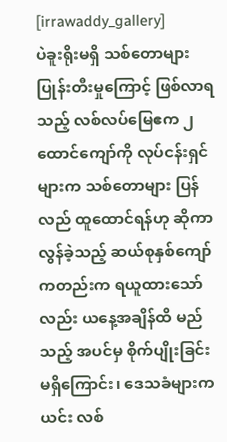[irrawaddy_gallery]
ပဲခူးရိုးမရှိ သစ်တောများ ပြုန်းတီးမှုကြောင့် ဖြစ်လာရသည့် လစ်လပ်မြေဧက ၂ ထောင်ကျော်ကို လုပ်ငန်းရှင်များက သစ်တောများ ပြန်လည် ထူထောင်ရန်ဟု ဆိုကာ လွန်ခဲ့သည့် ဆယ်စုနှစ်ကျော်ကတည်းက ရယူထားသော်လည်း ယနေ့အချိန်ထိ မည်သည့် အပင်မှ စိုက်ပျိုးခြင်း မရှိကြောင်း၊ ဒေသခံများက ယင်း လစ်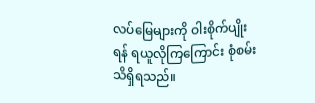လပ်မြေများကို ဝါးစိုက်ပျိုးရန် ရယူလိုကြကြောင်း စုံစမ်းသိရှိရသည်။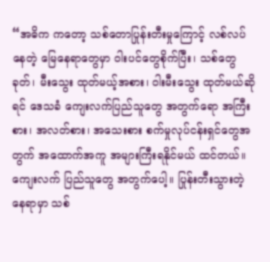“အဓိက ကတော့ သစ်တောပြုန်းတီးမှုကြောင့် လစ်လပ်နေတဲ့ မြေနေရာတွေမှာ ဝါးပင်တွေစိုက်ပြီး၊ သစ်တွေခုတ်၊ မီးသွေး ထုတ်မယ့်အစား၊ ဝါးမီးသွေး ထုတ်မယ်ဆိုရင် ဒေသခံ ကျေးလက်ပြည်သူတွေ အတွက်ရော အကြီးစား၊ အလတ်စား၊ အသေးစား စက်မှုလုပ်ငန်းရှင်တွေအတွက် အထောက်အကူ အများကြီးရနိုင်မယ် ထင်တယ်။ ကျေးလက် ပြည်သူတွေ အတွက်ပေါ့။ ပြုန်းတီးသွားတဲ့ နေရာမှာ သစ်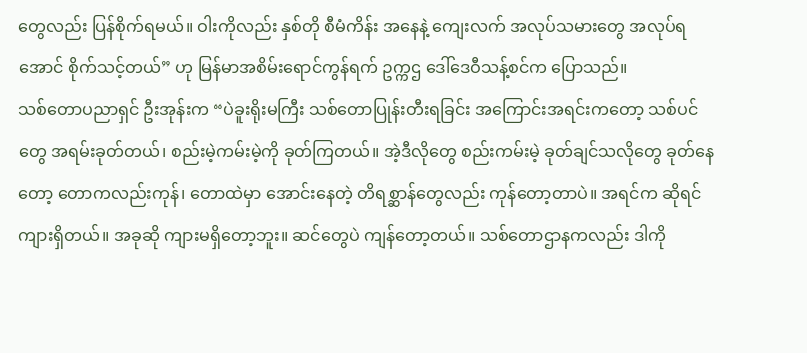တွေလည်း ပြန်စိုက်ရမယ်။ ဝါးကိုလည်း နှစ်တို စီမံကိန်း အနေနဲ့ ကျေးလက် အလုပ်သမားတွေ အလုပ်ရအောင် စိုက်သင့်တယ်” ဟု မြန်မာအစိမ်းရောင်ကွန်ရက် ဥက္ကဌ ဒေါ်ဒေဝီသန့်စင်က ပြောသည်။
သစ်တောပညာရှင် ဦးအုန်းက “ပဲခူးရိုးမကြီး သစ်တောပြုန်းတီးရခြင်း အကြောင်းအရင်းကတော့ သစ်ပင်တွေ အရမ်းခုတ်တယ်၊ စည်းမဲ့ကမ်းမဲ့ကို ခုတ်ကြတယ်။ အဲ့ဒီလိုတွေ စည်းကမ်းမဲ့ ခုတ်ချင်သလိုတွေ ခုတ်နေတော့ တောကလည်းကုန်၊ တောထဲမှာ အောင်းနေတဲ့ တိရစ္ဆာန်တွေလည်း ကုန်တော့တာပဲ။ အရင်က ဆိုရင် ကျားရှိတယ်။ အခုဆို ကျားမရှိတော့ဘူး။ ဆင်တွေပဲ ကျန်တော့တယ်။ သစ်တောဌာနကလည်း ဒါကို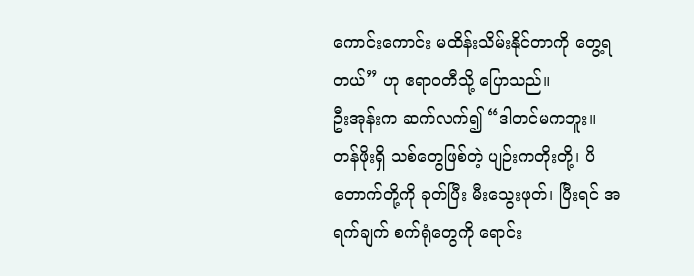ကောင်းကောင်း မထိန်းသိမ်းနိုင်တာကို တွေ့ရတယ်” ဟု ဧရာဝတီသို့ ပြောသည်။
ဦးအုန်းက ဆက်လက်၍ “ဒါတင်မကဘူး။ တန်ဖိုးရှိ သစ်တွေဖြစ်တဲ့ ပျဉ်းကတိုးတို့၊ ပိတောက်တို့ကို ခုတ်ပြီး မီးသွေးဖုတ်၊ ပြီးရင် အရက်ချက် စက်ရုံတွေကို ရောင်း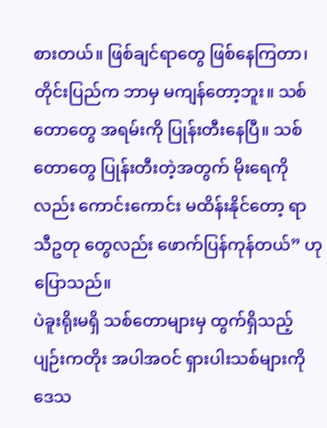စားတယ်။ ဖြစ်ချင်ရာတွေ ဖြစ်နေကြတာ၊ တိုင်းပြည်က ဘာမှ မကျန်တော့ဘူး။ သစ်တောတွေ အရမ်းကို ပြုန်းတီးနေပြီ။ သစ်တောတွေ ပြုန်းတီးတဲ့အတွက် မိုးရေကိုလည်း ကောင်းကောင်း မထိန်းနိုင်တော့ ရာသီဥတု တွေလည်း ဖောက်ပြန်ကုန်တယ်” ဟု ပြောသည်။
ပဲခူးရိုးမရှိ သစ်တောများမှ ထွက်ရှိသည့် ပျဉ်းကတိုး အပါအဝင် ရှားပါးသစ်များကို ဒေသ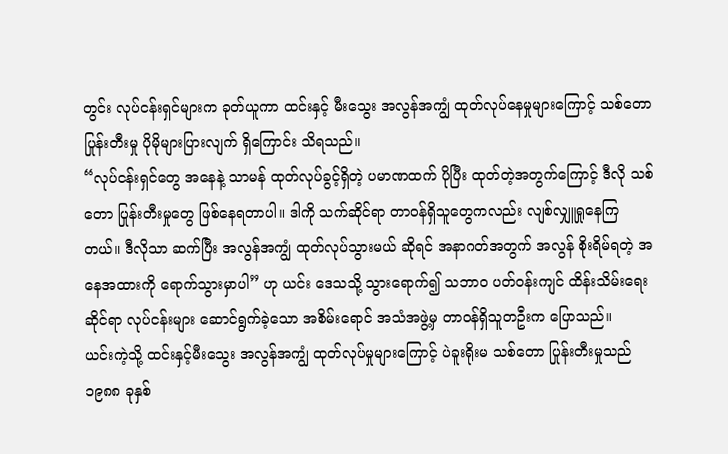တွင်း လုပ်ငန်းရှင်များက ခုတ်ယူကာ ထင်းနှင့် မီးသွေး အလွန်အကျွံ ထုတ်လုပ်နေမှုများကြောင့် သစ်တော ပြုန်းတီးမှု ပိုမိုများပြားလျက် ရှိကြောင်း သိရသည်။
“လုပ်ငန်းရှင်တွေ အနေနဲ့ သာမန် ထုတ်လုပ်ခွင့်ရှိတဲ့ ပမာဏထက် ပိုပြီး ထုတ်တဲ့အတွက်ကြောင့် ဒီလို သစ်တော ပြုန်းတီးမှုတွေ ဖြစ်နေရတာပါ။ ဒါကို သက်ဆိုင်ရာ တာဝန်ရှိသူတွေကလည်း လျစ်လျှူရှုနေကြတယ်။ ဒီလိုသာ ဆက်ပြီး အလွန်အကျွံ ထုတ်လုပ်သွားမယ် ဆိုရင် အနာဂတ်အတွက် အလွန် စိုးရိမ်ရတဲ့ အနေအထားကို ရောက်သွားမှာပါ” ဟု ယင်း ဒေသသို့ သွားရောက်၍ သဘာ၀ ပတ်ဝန်းကျင် ထိန်းသိမ်းရေးဆိုင်ရာ လုပ်ငန်းများ ဆောင်ရွက်ခဲ့သော အစိမ်းရောင် အသံအဖွဲ့မှ တာဝန်ရှိသူတဦးက ပြောသည်။
ယင်းကဲ့သို့ ထင်းနှင့်မီးသွေး အလွန်အကျွံ ထုတ်လုပ်မှုများကြောင့် ပဲခူးရိုးမ သစ်တော ပြုန်းတီးမှုသည် ၁၉၈၈ ခုနှစ်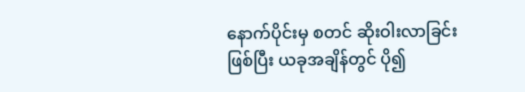နောက်ပိုင်းမှ စတင် ဆိုးဝါးလာခြင်း ဖြစ်ပြီး ယခုအချိန်တွင် ပို၍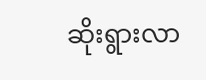ဆိုးရွားလာ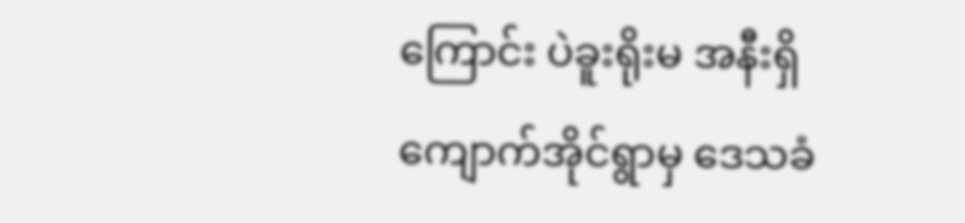ကြောင်း ပဲခူးရိုးမ အနီးရှိ ကျောက်အိုင်ရွာမှ ဒေသခံ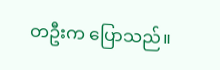တဦးက ပြောသည်။